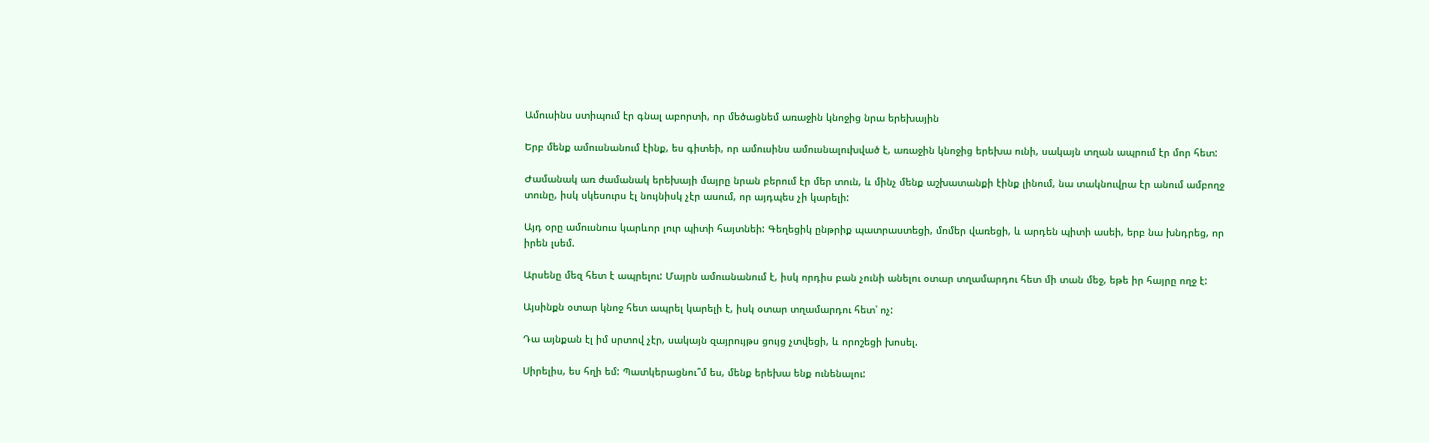Ամուսինս ստիպում էր գնալ աբորտի, որ մեծացնեմ առաջին կնոջից նրա երեխային

Երբ մենք ամուսնանում էինք, ես գիտեի, որ ամուսինս ամուսնալուխված է, առաջին կնոջից երեխա ունի, սակայն տղան ապրում էր մոր հետ:

Ժամանակ առ ժամանակ երեխայի մայրը նրան բերում էր մեր տուն, և մինչ մենք աշխատանքի էինք լինում, նա տակնուվրա էր անում ամբողջ տունը, իսկ սկեսուրս էլ նույնիսկ չէր ասում, որ այդպես չի կարելի:

Այդ օրը ամուսնուս կարևոր լուր պիտի հայտնեի: Գեղեցիկ ընթրիք պատրաստեցի, մոմեր վառեցի, և արդեն պիտի ասեի, երբ նա խնդրեց, որ իրեն լսեմ.

Արսենը մեզ հետ է ապրելու: Մայրն ամուսնանում է, իսկ որդիս բան չունի անելու օտար տղամարդու հետ մի տան մեջ, եթե իր հայրը ողջ է:

Այսինքն օտար կնոջ հետ ապրել կարելի է, իսկ օտար տղամարդու հետ՝ ոչ:

Դա այնքան էլ իմ սրտով չէր, սակայն զայրույթս ցույց չտվեցի, և որոշեցի խոսել.

Սիրելիս, ես հղի եմ: Պատկերացնու՞մ ես, մենք երեխա ենք ունենալու: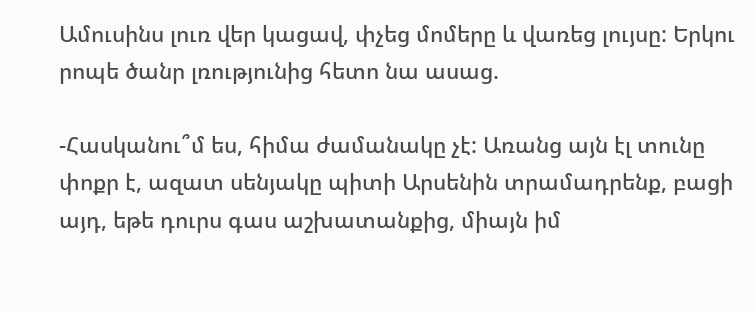Ամուսինս լուռ վեր կացավ, փչեց մոմերը և վառեց լույսը: Երկու րոպե ծանր լռությունից հետո նա ասաց.

-Հասկանու՞մ ես, հիմա ժամանակը չէ: Առանց այն էլ տունը փոքր է, ազատ սենյակը պիտի Արսենին տրամադրենք, բացի այդ, եթե դուրս գաս աշխատանքից, միայն իմ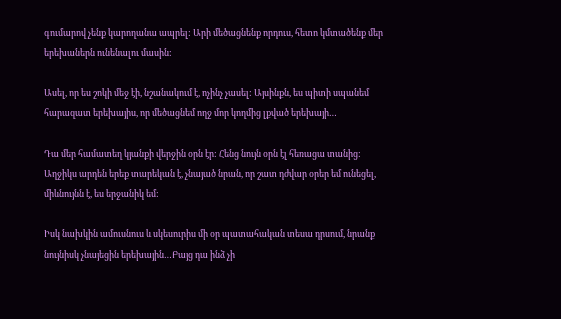գումարով չենք կարողանա ապրել: Արի մեծացնենք որդուս, հետո կմտածենք մեր երեխաներն ունենալու մասին:

Ասել, որ ես շոկի մեջ էի, նշանակում է, ոչինչ չասել: Այսինքն, ես պիտի սպանեմ հարազատ երեխայիս, որ մեծացնեմ ողջ մոր կողմից լքված երեխայի…

Դա մեր համատեղ կյանքի վերջին օրն էր: Հենց նույն օրն էլ հեռացա տանից: Աղջիկս արդեն երեք տարեկան է, չնայած նրան, որ շատ դժվար օրեր եմ ունեցել, միևնույնն է, ես երջանիկ եմ:

Իսկ նախկին ամուսնուս և սկեսուրիս մի օր պատահական տեսա դրսում, նրանք նույնիսկ չնայեցին երեխային…Բայց դա ինձ չի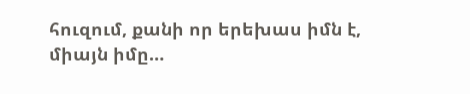հուզում, քանի որ երեխաս իմն է, միայն իմը…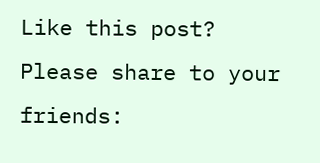Like this post? Please share to your friends: